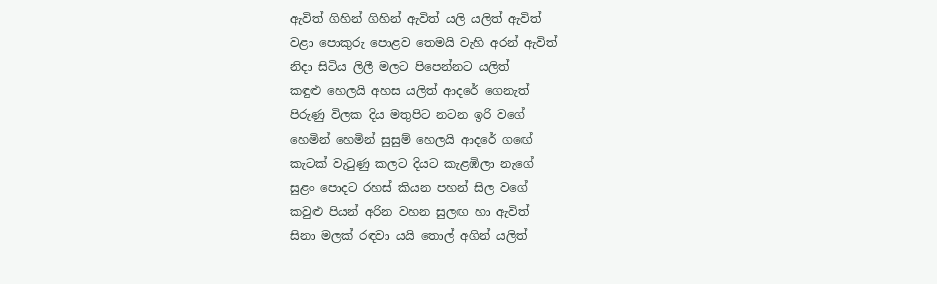ඇවිත් ගිහින් ගිහින් ඇවිත් යලි යලිත් ඇවිත්
වළා පොකුරු පොළව තෙමයි වැහි අරන් ඇවිත්
නිදා සිටිය ලිලී මලට පිපෙන්නට යලිත්
කඳුළු හෙලයි අහස යලිත් ආදරේ ගෙනැත්
පිරුණු විලක දිය මතුපිට නටන ඉරි වගේ
හෙමින් හෙමින් සුසුම් හෙලයි ආදරේ ගඟේ
කැටක් වැටුණු කලට දියට කැළඹිලා නැගේ
සුළං පොදට රහස් කියන පහන් සිල වගේ
කවුළු පියන් අරින වහන සුලඟ හා ඇවිත්
සිනා මලක් රඳවා යයි තොල් අගින් යලිත්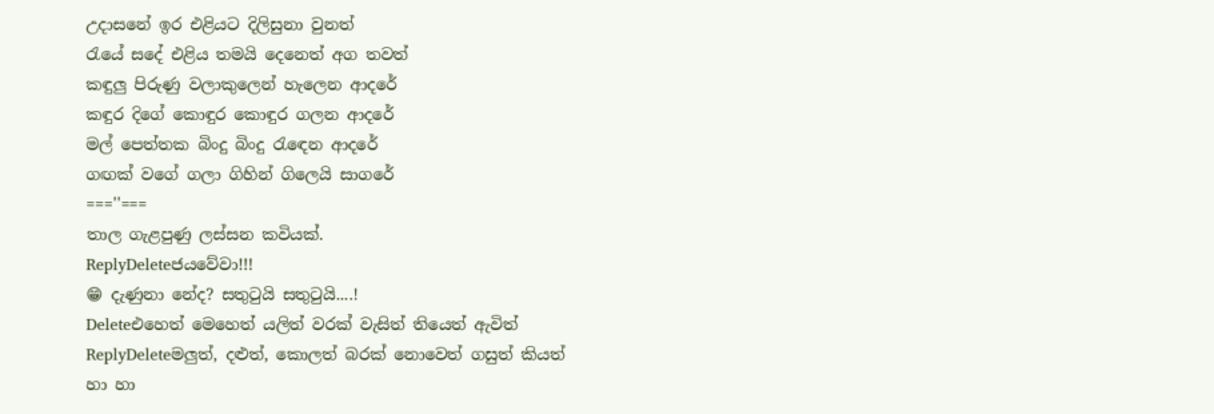උදාසනේ ඉර එළියට දිලිසුනා වුනත්
රැයේ සදේ එළිය තමයි දෙනෙත් අග තවත්
කඳුලු පිරුණු වලාකුලෙන් හැලෙන ආදරේ
කඳුර දිගේ කොඳුර කොඳුර ගලන ආදරේ
මල් පෙත්තක බිංදු බිංදු රැඳෙන ආදරේ
ගඟක් වගේ ගලා ගිහින් ගිලෙයි සාගරේ
===''===
තාල ගැළපුණු ලස්සන කවියක්.
ReplyDeleteජයවේවා!!!
😁 දැණුනා නේද? සතුටුයි සතුටුයි....!
Deleteඑහෙත් මෙහෙත් යලිත් වරක් වැසිත් තියෙත් ඇවිත්
ReplyDeleteමලුත්, දළුත්, කොලත් බරක් නොවෙත් ගසුත් කියත්
හා හා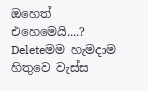ඔහෙත් එහෙමෙයි....?
Deleteමම හැමදාම හිතුවෙ වැස්ස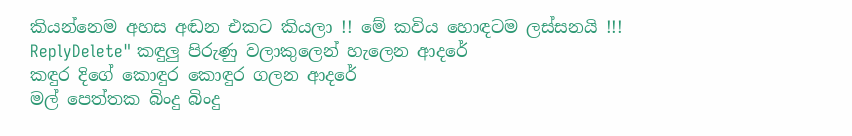කියන්නෙම අහස අඬන එකට කියලා !! මේ කවිය හොඳටම ලස්සනයි !!!
ReplyDelete" කඳුලු පිරුණු වලාකුලෙන් හැලෙන ආදරේ
කඳුර දිගේ කොඳුර කොඳුර ගලන ආදරේ
මල් පෙත්තක බිංදු බිංදු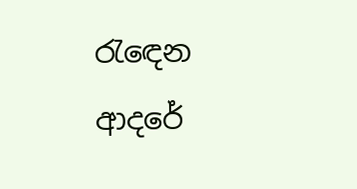රැඳෙන ආදරේ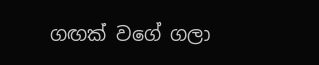ගඟක් වගේ ගලා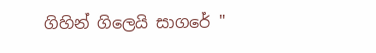ගිහින් ගිලෙයි සාගරේ "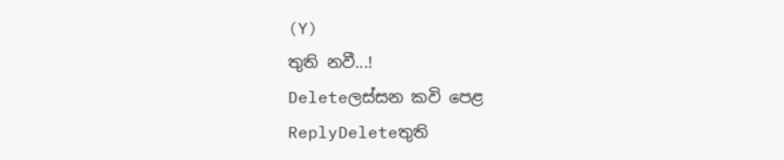(Y)
තුති නවී...!
Deleteලස්සන කවි පෙළ
ReplyDeleteතුති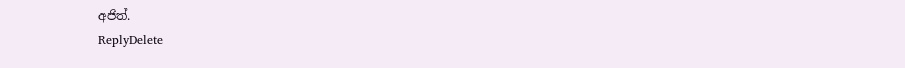අජිත්.
ReplyDelete